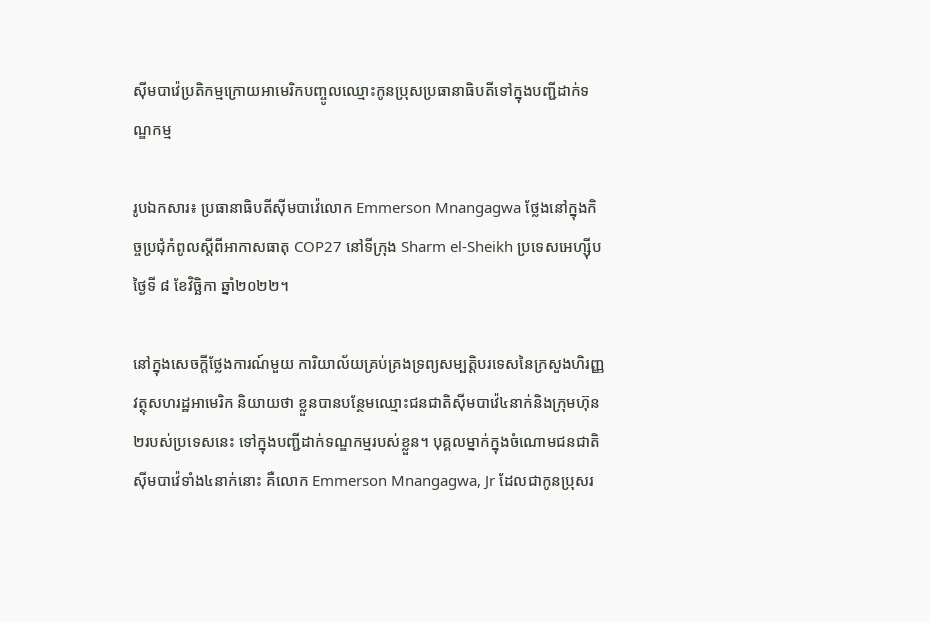ស៊ីមបាវ៉េប្រតិកម្មក្រោយអាមេរិកបញ្ចូលឈ្មោះកូនប្រុសប្រធានាធិបតីទៅក្នុងបញ្ជីដាក់ទណ្ឌកម្ម

រូបឯកសារ៖ ប្រធានាធិបតីស៊ីមបាវ៉េលោក Emmerson Mnangagwa ថ្លែងនៅក្នុងកិច្ចប្រជុំកំពូលស្ដីពីអាកាសធាតុ COP27 នៅទីក្រុង Sharm el-Sheikh ប្រទេសអេហ្ស៊ីប ថ្ងៃទី ៨ ខែវិច្ឆិកា ឆ្នាំ២០២២។

នៅក្នុងសេចក្តីថ្លែងការណ៍មួយ ការិយាល័យគ្រប់គ្រងទ្រព្យសម្បត្តិបរទេសនៃក្រសួងហិរញ្ញវត្ថុសហរដ្ឋអាមេរិក និយាយថា ខ្លួនបានបន្ថែមឈ្មោះជនជាតិស៊ីមបាវ៉េ៤នាក់និងក្រុមហ៊ុន២របស់ប្រទេសនេះ ទៅក្នុងបញ្ជីដាក់ទណ្ឌកម្មរបស់ខ្លួន។ បុគ្គលម្នាក់ក្នុងចំណោមជនជាតិស៊ីមបាវ៉េទាំង៤នាក់នោះ គឺលោក Emmerson Mnangagwa, Jr ដែលជាកូនប្រុសរ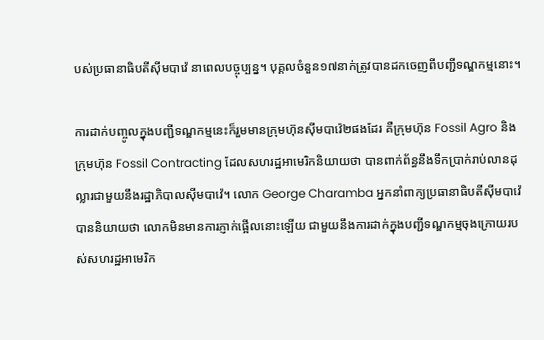បស់ប្រធានាធិបតីស៊ីមបាវ៉េ នាពេលបច្ចុប្បន្ន។ បុគ្គលចំនួន១៧នាក់ត្រូវបានដកចេញពីបញ្ជីទណ្ឌកម្មនោះ។

ការដាក់បញ្ចូលក្នុងបញ្ជីទណ្ឌកម្មនេះក៏រួមមានក្រុមហ៊ុនស៊ីមបាវ៉េ២ផងដែរ គឺក្រុមហ៊ុន Fossil Agro និងក្រុមហ៊ុន Fossil Contracting ដែលសហរដ្ឋអាមេរិកនិយាយថា បានពាក់ព័ន្ធនឹងទឹកប្រាក់រាប់លានដុល្លារជាមួយនឹងរដ្ឋាភិបាលស៊ីមបាវ៉េ។ លោក George Charamba អ្នកនាំពាក្យប្រធានាធិបតីស៊ីមបាវ៉េ បាននិយាយថា លោកមិនមានការភ្ញាក់ផ្អើលនោះឡើយ ជាមួយនឹងការដាក់ក្នុងបញ្ជីទណ្ឌកម្មចុងក្រោយរបស់សហរដ្ឋអាមេរិក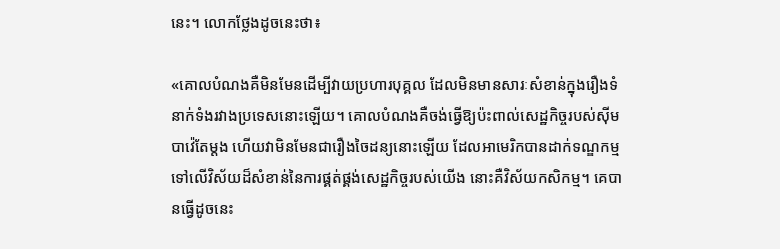នេះ។ លោកថ្លែងដូចនេះថា៖

«គោលបំណងគឺមិនមែនដើម្បីវាយប្រហារបុគ្គល ដែលមិនមានសារៈសំខាន់ក្នុងរឿងទំនាក់ទំងរវាងប្រទេសនោះឡើយ។ គោលបំណងគឺចង់ធ្វើឱ្យប៉ះពាល់សេដ្ឋកិច្ចរបស់ស៊ីមបាវ៉េតែម្តង ហើយវាមិនមែនជារឿងចៃដន្យនោះឡើយ ដែលអាមេរិកបានដាក់ទណ្ឌកម្មទៅលើវិស័យដ៏សំខាន់នៃការផ្គត់ផ្គង់សេដ្ឋកិច្ចរបស់យើង នោះគឺវិស័យកសិកម្ម។ គេបានធ្វើដូចនេះ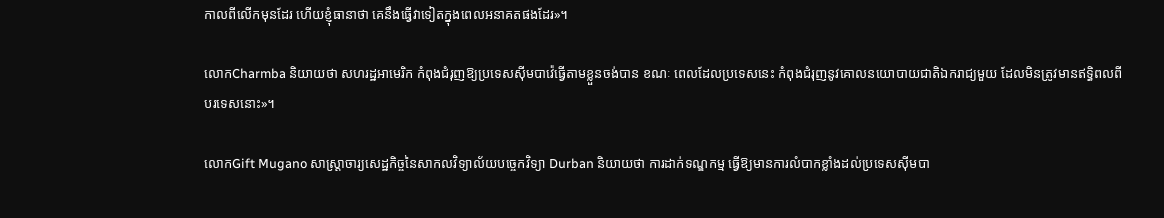កាលពីលើកមុនដែរ ហើយខ្ញុំធានាថា គេនឹងធ្វើវាទៀតក្នុងពេលអនាគតផងដែរ»។

លោកCharmba និយាយថា សហរដ្ឋអាមេរិក កំពុងជំរុញឱ្យប្រទេសស៊ីមបាវ៉េធ្វើតាមខ្លួនចង់បាន ខណៈ ពេលដែលប្រទេសនេះ កំពុងជំរុញនូវគោលនយោបាយជាតិឯករាជ្យមួយ ដែលមិនត្រូវមានឥទ្ធិពលពីបរទេសនោះ»។

លោកGift Mugano សាស្ត្រាចារ្យសេដ្ឋកិច្ចនៃសាកលវិទ្យាល័យបច្ចេកវិទ្យា Durban និយាយថា ការដាក់ទណ្ឌកម្ម ធ្វើឱ្យមានការលំបាកខ្លាំងដល់ប្រទេសស៊ីមបា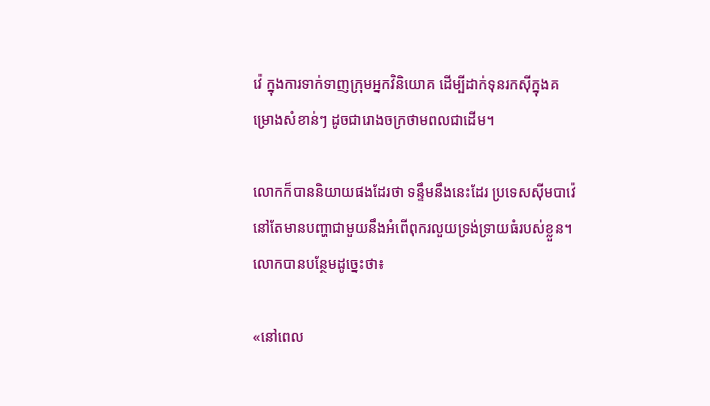វ៉េ ក្នុងការទាក់ទាញក្រុមអ្នកវិនិយោគ ដើម្បីដាក់ទុនរកស៊ីក្នុងគម្រោងសំខាន់ៗ ដូចជារោងចក្រថាមពលជាដើម។

លោកក៏បាននិយាយផងដែរថា ទន្ទឹមនឹងនេះដែរ ប្រទេសស៊ីមបាវ៉េ នៅតែមានបញ្ហាជាមួយនឹងអំពើពុករលួយទ្រង់ទ្រាយធំរបស់ខ្លួន។ លោកបានបន្ថែមដូច្នេះថា៖

«នៅពេល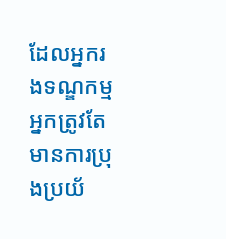ដែលអ្នករងទណ្ឌកម្ម អ្នកត្រូវតែមានការប្រុងប្រយ័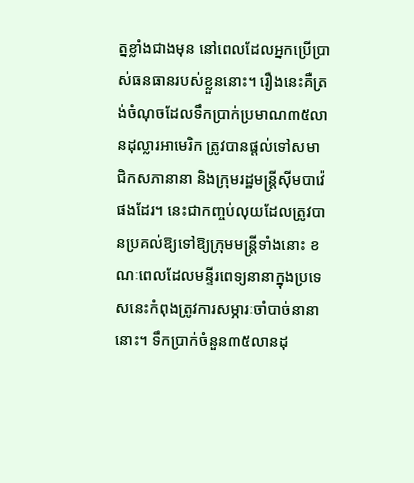ត្នខ្លាំងជាងមុន នៅពេលដែលអ្នកប្រើប្រាស់ធនធានរបស់ខ្លួននោះ។ រឿងនេះគឺត្រង់ចំណុចដែលទឹកប្រាក់ប្រមាណ៣៥លានដុល្លារអាមេរិក ត្រូវបានផ្តល់ទៅសមាជិកសភានានា និងក្រុមរដ្ឋមន្ត្រីស៊ីមបាវ៉េផងដែរ។ នេះជាកញ្ចប់លុយដែលត្រូវបានប្រគល់ឱ្យទៅឱ្យក្រុមមន្ត្រីទាំងនោះ ខណៈពេលដែលមន្ទីរពេទ្យនានាក្នុងប្រទេសនេះកំពុងត្រូវការសម្ភារៈចាំបាច់នានានោះ។ ទឹកប្រាក់ចំនួន៣៥លានដុ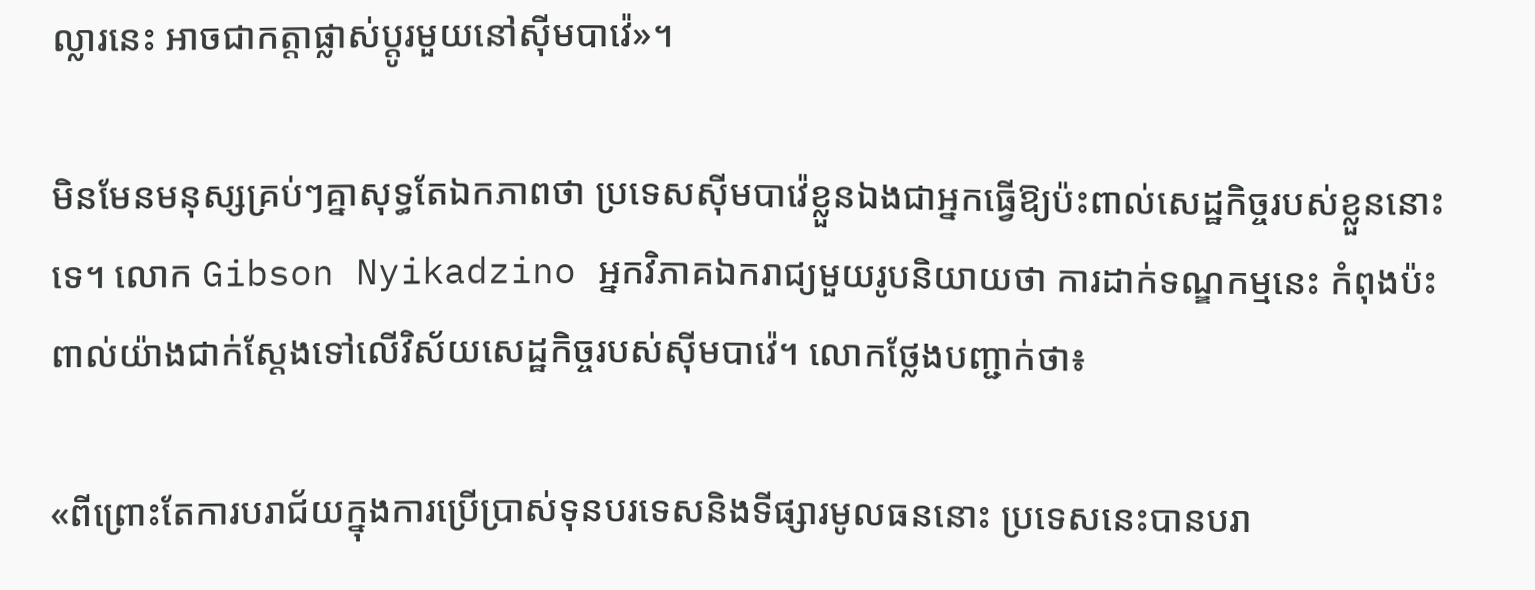ល្លារនេះ អាចជាកត្តាផ្លាស់ប្តូរមួយនៅស៊ីមបាវ៉េ»។

មិនមែនមនុស្សគ្រប់ៗគ្នាសុទ្ធតែឯកភាពថា ប្រទេសស៊ីមបាវ៉េខ្លួនឯងជាអ្នកធ្វើឱ្យប៉ះពាល់សេដ្ឋកិច្ចរបស់ខ្លួននោះទេ។ លោក Gibson Nyikadzino អ្នកវិភាគឯករាជ្យមួយរូបនិយាយថា ការដាក់ទណ្ឌកម្មនេះ កំពុងប៉ះពាល់យ៉ាងជាក់ស្តែងទៅលើវិស័យសេដ្ឋកិច្ចរបស់ស៊ីមបាវ៉េ។ លោកថ្លែងបញ្ជាក់ថា៖

«ពីព្រោះតែការបរាជ័យក្នុងការប្រើប្រាស់ទុនបរទេសនិងទីផ្សារមូលធននោះ ប្រទេសនេះបានបរា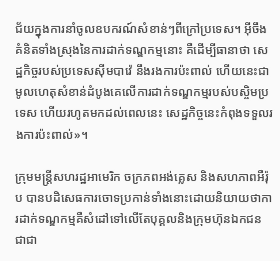ជ័យក្នុងការនាំចូលឧបករណ៍សំខាន់ៗពីក្រៅប្រទេស។ អ៊ីចឹង គំនិតទាំងស្រុងនៃការដាក់ទណ្ឌកម្មនោះ គឺដើម្បីធានាថា សេដ្ឋកិច្ចរបស់ប្រទេសស៊ីមបាវ៉េ នឹងរងការប៉ះពាល់ ហើយនេះជាមូលហេតុសំខាន់ដំបូងគេលើការដាក់ទណ្ឌកម្មរបស់បស្ចិមប្រទេស ហើយរហូតមកដល់ពេលនេះ សេដ្ឋកិច្ចនេះកំពុងទទួលរងការប៉ះពាល់»។

ក្រុមមន្ត្រីសហរដ្ឋអាមេរិក ចក្រភពអង់គ្លេស និងសហភាពអឺរ៉ុប បានបដិសេធការចោទប្រកាន់ទាំងនោះដោយនិយាយថាការដាក់ទណ្ឌកម្មគឺសំដៅទៅលើតែបុគ្គលនិងក្រុមហ៊ុនឯកជន ជាជា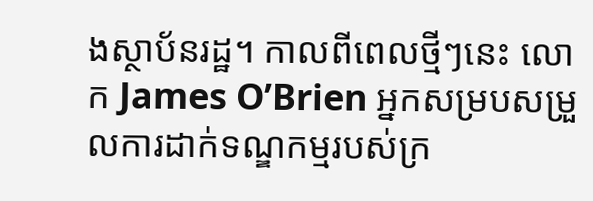ងស្ថាប័នរដ្ឋ។ កាលពីពេលថ្មីៗនេះ លោក James O’Brien អ្នកសម្របសម្រួលការដាក់ទណ្ឌកម្មរបស់ក្រ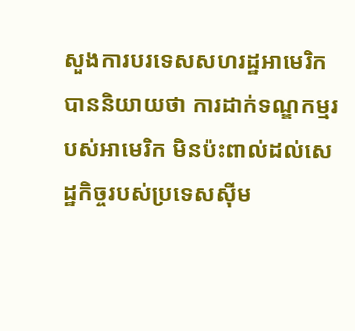សួងការបរទេសសហរដ្ឋអាមេរិក បាននិយាយថា ការដាក់ទណ្ឌកម្មរបស់អាមេរិក មិនប៉ះពាល់ដល់សេដ្ឋកិច្ចរបស់ប្រទេសស៊ីម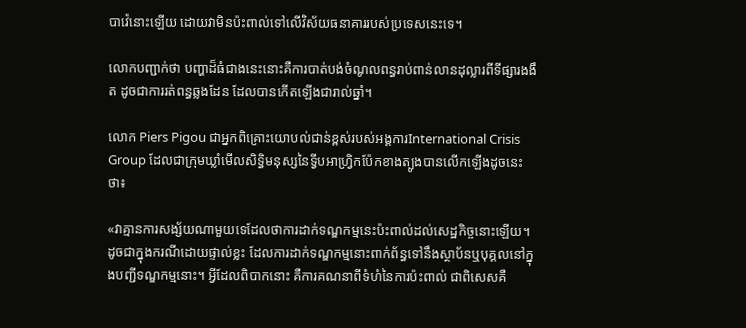បាវ៉េនោះឡើយ ដោយវាមិនប៉ះពាល់ទៅលើវិស័យធនាគាររបស់ប្រទេសនេះទេ។

លោកបញ្ជាក់ថា បញ្ហាដ៏ធំជាងនេះនោះគឺការបាត់បង់ចំណូលពន្ធរាប់ពាន់លានដុល្លារពីទីផ្សារងងឹត ដូចជាការរត់ពន្ធឆ្លងដែន ដែលបានកើតឡើងជារាល់ឆ្នាំ។

លោក Piers Pigou ជាអ្នកពិគ្រោះយោបល់ជាន់ខ្ពស់របស់អង្គការInternational Crisis Group ដែលជាក្រុមឃ្លាំមើលសិទ្ធិមនុស្សនៃទ្វីបអាហ្វ្រិកប៉ែកខាងត្បូងបានលើកឡើងដូចនេះថា៖

«វាគ្មានការសង្ស័យណាមួយទេដែលថាការដាក់ទណ្ឌកម្មនេះប៉ះពាល់ដល់សេដ្ឋកិច្ចនោះឡើយ។ ដូចជាក្នុងករណីដោយផ្ទាល់ខ្លះ ដែលការដាក់ទណ្ឌកម្មនោះពាក់ព័ន្ធទៅនឹងស្ថាប័នឬបុគ្គលនៅក្នុងបញ្ជីទណ្ឌកម្មនោះ។ អ្វីដែលពិបាកនោះ គឺការគណនាពីទំហំនៃការប៉ះពាល់ ជាពិសេសគឺ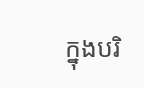ក្នុងបរិ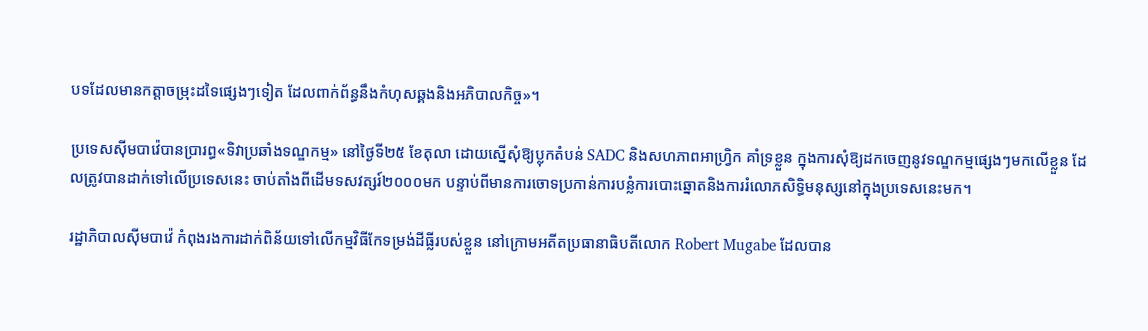បទដែលមានកត្តាចម្រុះដទៃផ្សេងៗទៀត ដែលពាក់ព័ន្ធនឹងកំហុសឆ្គងនិងអភិបាលកិច្ច»។

ប្រទេសស៊ីមបាវ៉េបានប្រារព្ធ«ទិវាប្រឆាំងទណ្ឌកម្ម» នៅថ្ងៃទី២៥ ខែតុលា ដោយស្នើសុំឱ្យប្លុកតំបន់ SADC និងសហភាពអាហ្វ្រិក គាំទ្រខ្លួន ក្នុងការសុំឱ្យដកចេញនូវទណ្ឌកម្មផ្សេងៗមកលើខ្លួន ដែលត្រូវបានដាក់ទៅលើប្រទេសនេះ ចាប់តាំងពីដើមទសវត្សរ៍២០០០មក បន្ទាប់ពីមានការចោទប្រកាន់ការបន្លំការបោះឆ្នោតនិងការរំលោភសិទ្ធិមនុស្សនៅក្នុងប្រទេសនេះមក។

រដ្ឋាភិបាលស៊ីមបាវ៉េ កំពុងរងការដាក់ពិន័យទៅលើកម្មវិធីកែទម្រង់ដីធ្លីរបស់ខ្លួន នៅក្រោមអតីតប្រធានាធិបតីលោក Robert Mugabe ដែលបាន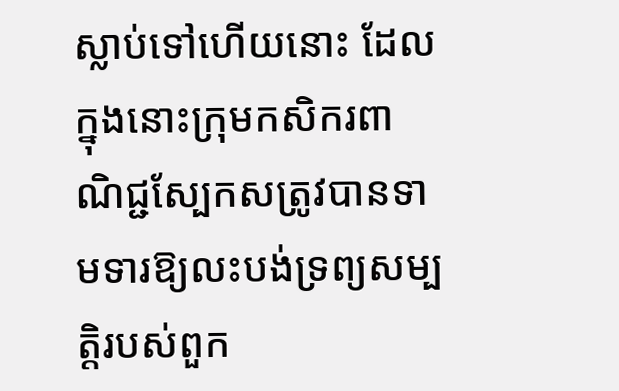ស្លាប់ទៅហើយនោះ ដែលក្នុងនោះក្រុមកសិករពាណិជ្ជស្បែកសត្រូវបានទាមទារឱ្យលះបង់ទ្រព្យសម្បត្តិរបស់ពួក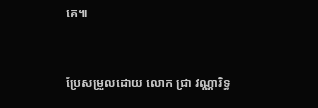គេ៕


ប្រែសម្រួលដោយ លោក ជ្រា វណ្ណារិទ្ធ